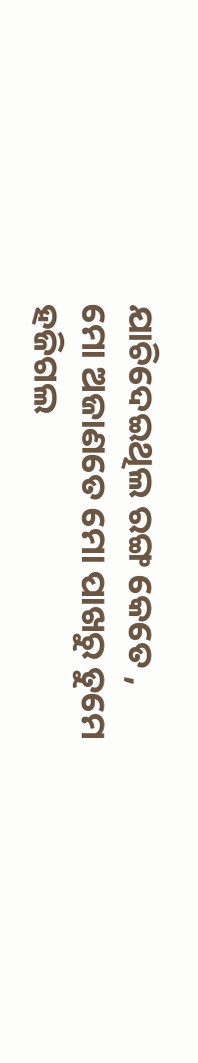ଯାଚିଦେଇଥିଲ ରଙ୍ଗ କେତେ ,
ମୋ ଅଜାଣତେ ମୋ ପାଖରୁ ତୁମେ
ହଜିଗଲ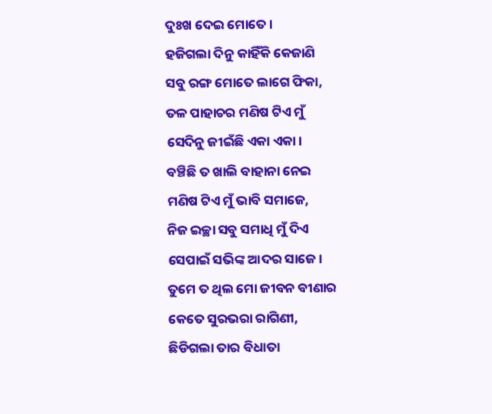ଦୁଃଖ ଦେଇ ମୋତେ।
ହଜିଗଲା ଦିନୁ କାହିଁକି କେଜାଣି
ସବୁ ରଙ୍ଗ ମୋତେ ଲାଗେ ଫିକା,
ତଳ ପାହାଚର ମଣିଷ ଟିଏ ମୁଁ
ସେଦିନୁ ଜୀଇଁଛି ଏକା ଏକା।
ବଞ୍ଚିଛି ତ ଖାଲି ବାହାନା ନେଇ
ମଣିଷ ଟିଏ ମୁଁ ଭାବି ସମାଜେ,
ନିଜ ଇଚ୍ଛା ସବୁ ସମାଧି ମୁଁ ଦିଏ
ସେପାଇଁ ସଭିଙ୍କ ଆଦର ସାଜେ।
ତୁମେ ତ ଥିଲ ମୋ ଜୀବନ ବୀଣାର
କେତେ ସୁରଭରା ରାଗିଣୀ,
ଛିଡିଗଲା ତାର ବିଧାତା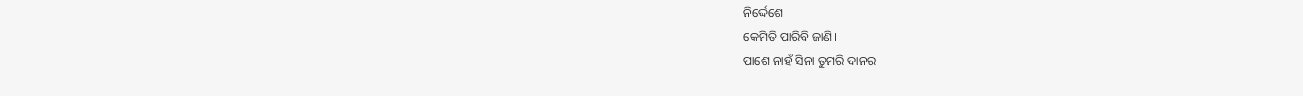ନିର୍ଦ୍ଦେଶେ
କେମିତି ପାରିବି ଜାଣି।
ପାଶେ ନାହଁ ସିନା ତୁମରି ଦାନର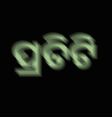ପ୍ରତିଟି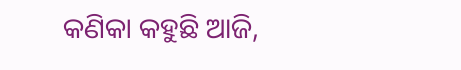କଣିକା କହୁଛି ଆଜି,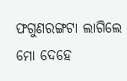ଫଗୁଣରଙ୍ଗଟା ଲାଗିଲେ ମୋ ଦେହେ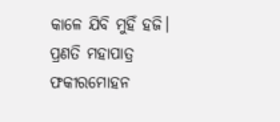କାଳେ ଯିବି ମୁହିଁ ହଜି।
ପ୍ରଣତି ମହାପାତ୍ର
ଫକୀରମୋହନ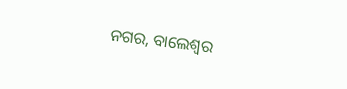ନଗର, ବାଲେଶ୍ଵର